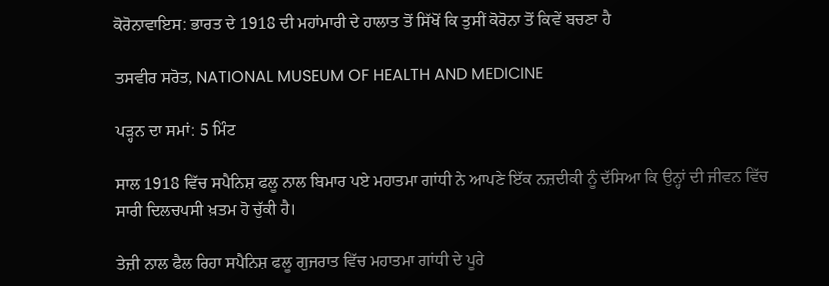ਕੋਰੋਨਾਵਾਇਸ: ਭਾਰਤ ਦੇ 1918 ਦੀ ਮਹਾਂਮਾਰੀ ਦੇ ਹਾਲਾਤ ਤੋਂ ਸਿੱਖੋਂ ਕਿ ਤੁਸੀਂ ਕੋਰੋਨਾ ਤੋਂ ਕਿਵੇਂ ਬਚਣਾ ਹੈ

ਤਸਵੀਰ ਸਰੋਤ, NATIONAL MUSEUM OF HEALTH AND MEDICINE

ਪੜ੍ਹਨ ਦਾ ਸਮਾਂ: 5 ਮਿੰਟ

ਸਾਲ 1918 ਵਿੱਚ ਸਪੈਨਿਸ਼ ਫਲੂ ਨਾਲ ਬਿਮਾਰ ਪਏ ਮਹਾਤਮਾ ਗਾਂਧੀ ਨੇ ਆਪਣੇ ਇੱਕ ਨਜ਼ਦੀਕੀ ਨੂੰ ਦੱਸਿਆ ਕਿ ਉਨ੍ਹਾਂ ਦੀ ਜੀਵਨ ਵਿੱਚ ਸਾਰੀ ਦਿਲਚਪਸੀ ਖ਼ਤਮ ਹੋ ਚੁੱਕੀ ਹੈ।

ਤੇਜ਼ੀ ਨਾਲ ਫੈਲ ਰਿਹਾ ਸਪੈਨਿਸ਼ ਫਲੂ ਗੁਜਰਾਤ ਵਿੱਚ ਮਹਾਤਮਾ ਗਾਂਧੀ ਦੇ ਪੂਰੇ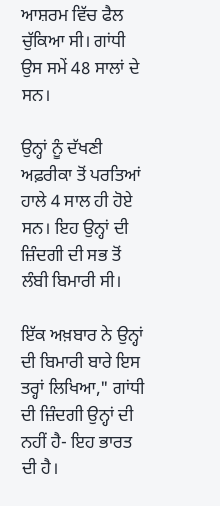ਆਸ਼ਰਮ ਵਿੱਚ ਫੈਲ ਚੁੱਕਿਆ ਸੀ। ਗਾਂਧੀ ਉਸ ਸਮੇਂ 48 ਸਾਲਾਂ ਦੇ ਸਨ।

ਉਨ੍ਹਾਂ ਨੂੰ ਦੱਖਣੀ ਅਫ਼ਰੀਕਾ ਤੋਂ ਪਰਤਿਆਂ ਹਾਲੇ 4 ਸਾਲ ਹੀ ਹੋਏ ਸਨ। ਇਹ ਉਨ੍ਹਾਂ ਦੀ ਜ਼ਿੰਦਗੀ ਦੀ ਸਭ ਤੋਂ ਲੰਬੀ ਬਿਮਾਰੀ ਸੀ।

ਇੱਕ ਅਖ਼ਬਾਰ ਨੇ ਉਨ੍ਹਾਂ ਦੀ ਬਿਮਾਰੀ ਬਾਰੇ ਇਸ ਤਰ੍ਹਾਂ ਲਿਖਿਆ," ਗਾਂਧੀ ਦੀ ਜ਼ਿੰਦਗੀ ਉਨ੍ਹਾਂ ਦੀ ਨਹੀਂ ਹੈ- ਇਹ ਭਾਰਤ ਦੀ ਹੈ।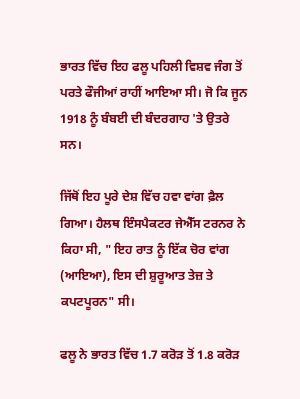ਭਾਰਤ ਵਿੱਚ ਇਹ ਫਲੂ ਪਹਿਲੀ ਵਿਸ਼ਵ ਜੰਗ ਤੋਂ ਪਰਤੇ ਫੌਜੀਆਂ ਰਾਹੀਂ ਆਇਆ ਸੀ। ਜੋ ਕਿ ਜੂਨ 1918 ਨੂੰ ਬੰਬਈ ਦੀ ਬੰਦਰਗਾਹ 'ਤੇ ਉਤਰੇ ਸਨ।

ਜਿੱਥੋਂ ਇਹ ਪੂਰੇ ਦੇਸ਼ ਵਿੱਚ ਹਵਾ ਵਾਂਗ ਫ਼ੈਲ ਗਿਆ। ਹੈਲਥ ਇੰਸਪੈਕਟਰ ਜੇਐੱਸ ਟਰਨਰ ਨੇ ਕਿਹਾ ਸੀ, " ਇਹ ਰਾਤ ਨੂੰ ਇੱਕ ਚੋਰ ਵਾਂਗ (ਆਇਆ), ਇਸ ਦੀ ਸ਼ੁਰੂਆਤ ਤੇਜ਼ ਤੇ ਕਪਟਪੂਰਨ" ਸੀ।

ਫਲੂ ਨੇ ਭਾਰਤ ਵਿੱਚ 1.7 ਕਰੋੜ ਤੋਂ 1.8 ਕਰੋੜ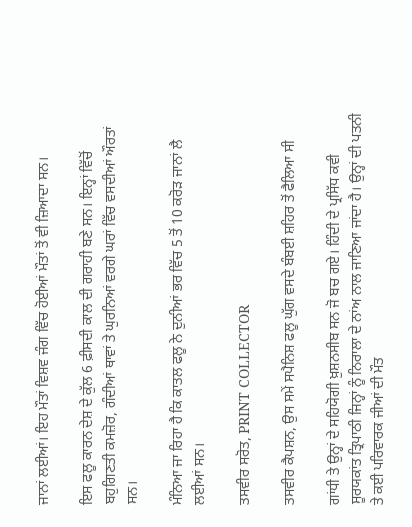ਜਾਨਾਂ ਲਈਆਂ। ਇਹ ਮੌਤਾਂ ਵਿਸ਼ਵ ਜੰਗ ਵਿੱਚ ਹੋਈਆਂ ਮੌਤਾਂ ਤੋਂ ਵੀ ਜ਼ਿਆਦਾ ਸਨ।

ਇਸ ਫਲੂ ਕਾਰਨ ਦੇਸ਼ ਦੇ ਕੁੱਲ 6 ਫ਼ੀਸਦੀ ਕਾਲ ਦੀ ਗਰਾਹੀ ਬਣੇ ਸਨ। ਇਨ੍ਹਾਂ ਵਿੱਚੋਂ ਬਹੁਗਿਣਤੀ ਕਮਜ਼ੋਰ, ਗੰਦੀਆਂ ਥਾਵਾਂ ਤੇ ਘੁਰਨਿਆਂ ਵਰਗੇ ਘਰਾਂ ਵਿੱਚ ਵਸਦੀਆਂ ਔਰਤਾਂ ਸਨ।

ਮੰਨਿਆ ਜਾ ਰਿਹਾ ਹੈ ਕਿ ਕਾਤਲ ਫਲੂ ਨੇ ਦੁਨੀਆਂ ਭਰ ਵਿੱਚ 5 ਤੋਂ 10 ਕਰੋੜ ਜਾਨਾਂ ਲੈ ਲਈਆਂ ਸਨ।

ਤਸਵੀਰ ਸਰੋਤ, PRINT COLLECTOR

ਤਸਵੀਰ ਕੈਪਸ਼ਨ, ਉਸ ਸਮੇਂ ਸਪੈਨਿਸ਼ ਫਲੂ ਘੁੱਗ ਵਸਦੇ ਬੰਬਈ ਸ਼ਹਿਰ ਤੋਂ ਫੈਲਿਆ ਸੀ

ਗਾਂਧੀ ਤੇ ਉਨ੍ਹਾਂ ਦੇ ਸਹਿਯੋਗੀ ਖ਼ੁਸ਼ਨਸੀਬ ਸਨ ਜੋ ਬਚ ਗਏ। ਹਿੰਦੀ ਦੇ ਪ੍ਰਸਿੱਧ ਕਵੀ ਸੂਰਯਕਾਂਤ ਤ੍ਰਿਪਾਠੀ ਜਿਨ੍ਹਾਂ ਨੂੰ ਨਿਰਾਲਾ ਦੇ ਨਾਂਅ ਨਾਲ ਜਾਣਿਆ ਜਾਂਦਾ ਹੈ। ਉਨ੍ਹਾਂ ਦੀ ਪਤਨੀ ਤੇ ਕਈ ਪਰਿਵਾਰਕ ਜੀਆਂ ਦੀ ਮੌਤ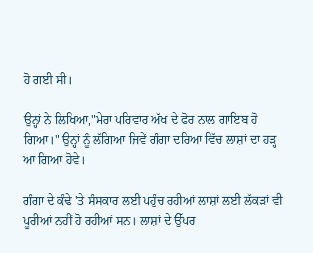ਹੋ ਗਈ ਸੀ।

ਉਨ੍ਹਾਂ ਨੇ ਲਿਖਿਆ,"ਮੇਰਾ ਪਰਿਵਾਰ ਅੱਖ ਦੇ ਫੋਰ ਨਾਲ ਗਾਇਬ ਹੋ ਗਿਆ।" ਉਨ੍ਹਾਂ ਨੂੰ ਲੱਗਿਆ ਜਿਵੇਂ ਗੰਗਾ ਦਰਿਆ ਵਿੱਚ ਲਾਸ਼ਾਂ ਦਾ ਹੜ੍ਹ ਆ ਗਿਆ ਹੋਵੇ।

ਗੰਗਾ ਦੇ ਕੰਢੇ 'ਤੇ ਸੰਸਕਾਰ ਲਈ ਪਹੁੰਚ ਰਹੀਆਂ ਲਾਸ਼ਾਂ ਲਈ ਲੱਕੜਾਂ ਵੀ ਪੂਰੀਆਂ ਨਹੀਂ ਹੋ ਰਹੀਆਂ ਸਨ। ਲਾਸ਼ਾਂ ਦੇ ਉੱਪਰ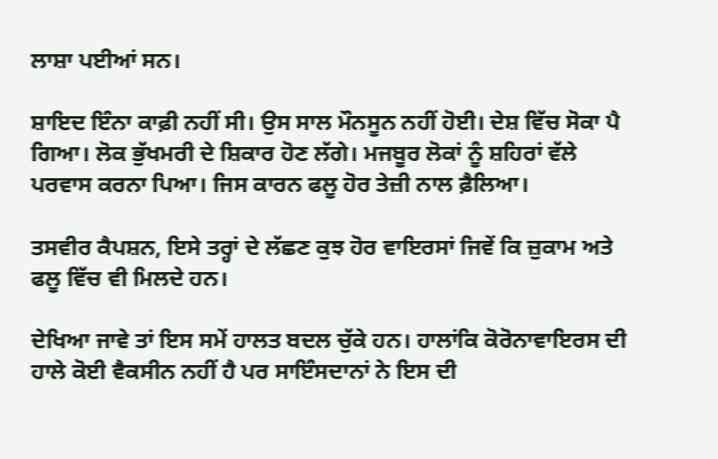ਲਾਸ਼ਾ ਪਈਆਂ ਸਨ।

ਸ਼ਾਇਦ ਇੰਨਾ ਕਾਫ਼ੀ ਨਹੀਂ ਸੀ। ਉਸ ਸਾਲ ਮੌਨਸੂਨ ਨਹੀਂ ਹੋਈ। ਦੇਸ਼ ਵਿੱਚ ਸੋਕਾ ਪੈ ਗਿਆ। ਲੋਕ ਭੁੱਖਮਰੀ ਦੇ ਸ਼ਿਕਾਰ ਹੋਣ ਲੱਗੇ। ਮਜਬੂਰ ਲੋਕਾਂ ਨੂੰ ਸ਼ਹਿਰਾਂ ਵੱਲੇ ਪਰਵਾਸ ਕਰਨਾ ਪਿਆ। ਜਿਸ ਕਾਰਨ ਫਲੂ ਹੋਰ ਤੇਜ਼ੀ ਨਾਲ ਫ਼ੈਲਿਆ।

ਤਸਵੀਰ ਕੈਪਸ਼ਨ, ਇਸੇ ਤਰ੍ਹਾਂ ਦੇ ਲੱਛਣ ਕੁਝ ਹੋਰ ਵਾਇਰਸਾਂ ਜਿਵੇਂ ਕਿ ਜ਼ੁਕਾਮ ਅਤੇ ਫਲੂ ਵਿੱਚ ਵੀ ਮਿਲਦੇ ਹਨ।

ਦੇਖਿਆ ਜਾਵੇ ਤਾਂ ਇਸ ਸਮੇਂ ਹਾਲਤ ਬਦਲ ਚੁੱਕੇ ਹਨ। ਹਾਲਾਂਕਿ ਕੋਰੋਨਾਵਾਇਰਸ ਦੀ ਹਾਲੇ ਕੋਈ ਵੈਕਸੀਨ ਨਹੀਂ ਹੈ ਪਰ ਸਾਇੰਸਦਾਨਾਂ ਨੇ ਇਸ ਦੀ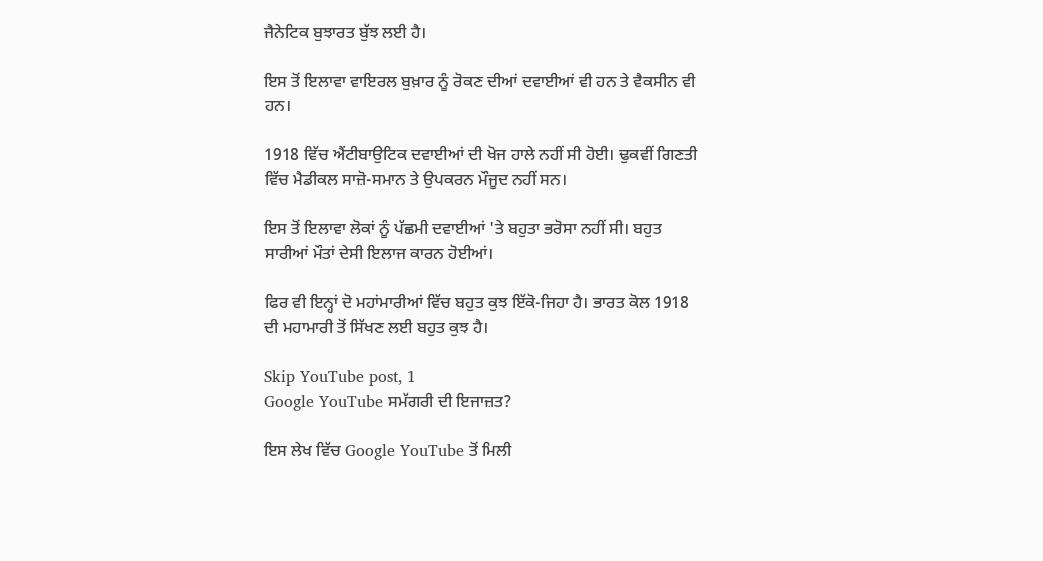ਜੈਨੇਟਿਕ ਬੁਝਾਰਤ ਬੁੱਝ ਲਈ ਹੈ।

ਇਸ ਤੋਂ ਇਲਾਵਾ ਵਾਇਰਲ ਬੁਖ਼ਾਰ ਨੂੰ ਰੋਕਣ ਦੀਆਂ ਦਵਾਈਆਂ ਵੀ ਹਨ ਤੇ ਵੈਕਸੀਨ ਵੀ ਹਨ।

1918 ਵਿੱਚ ਐਂਟੀਬਾਉਟਿਕ ਦਵਾਈਆਂ ਦੀ ਖੋਜ ਹਾਲੇ ਨਹੀਂ ਸੀ ਹੋਈ। ਢੁਕਵੀਂ ਗਿਣਤੀ ਵਿੱਚ ਮੈਡੀਕਲ ਸਾਜ਼ੋ-ਸਮਾਨ ਤੇ ਉਪਕਰਨ ਮੌਜੂਦ ਨਹੀਂ ਸਨ।

ਇਸ ਤੋਂ ਇਲਾਵਾ ਲੋਕਾਂ ਨੂੰ ਪੱਛਮੀ ਦਵਾਈਆਂ 'ਤੇ ਬਹੁਤਾ ਭਰੋਸਾ ਨਹੀਂ ਸੀ। ਬਹੁਤ ਸਾਰੀਆਂ ਮੌਤਾਂ ਦੇਸੀ ਇਲਾਜ ਕਾਰਨ ਹੋਈਆਂ।

ਫਿਰ ਵੀ ਇਨ੍ਹਾਂ ਦੋ ਮਹਾਂਮਾਰੀਆਂ ਵਿੱਚ ਬਹੁਤ ਕੁਝ ਇੱਕੋ-ਜਿਹਾ ਹੈ। ਭਾਰਤ ਕੋਲ 1918 ਦੀ ਮਹਾਮਾਰੀ ਤੋਂ ਸਿੱਖਣ ਲਈ ਬਹੁਤ ਕੁਝ ਹੈ।

Skip YouTube post, 1
Google YouTube ਸਮੱਗਰੀ ਦੀ ਇਜਾਜ਼ਤ?

ਇਸ ਲੇਖ ਵਿੱਚ Google YouTube ਤੋਂ ਮਿਲੀ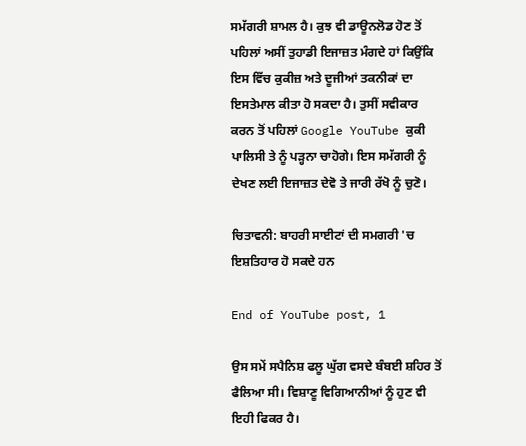ਸਮੱਗਰੀ ਸ਼ਾਮਲ ਹੈ। ਕੁਝ ਵੀ ਡਾਊਨਲੋਡ ਹੋਣ ਤੋਂ ਪਹਿਲਾਂ ਅਸੀਂ ਤੁਹਾਡੀ ਇਜਾਜ਼ਤ ਮੰਗਦੇ ਹਾਂ ਕਿਉਂਕਿ ਇਸ ਵਿੱਚ ਕੁਕੀਜ਼ ਅਤੇ ਦੂਜੀਆਂ ਤਕਨੀਕਾਂ ਦਾ ਇਸਤੇਮਾਲ ਕੀਤਾ ਹੋ ਸਕਦਾ ਹੈ। ਤੁਸੀਂ ਸਵੀਕਾਰ ਕਰਨ ਤੋਂ ਪਹਿਲਾਂ Google YouTube ਕੁਕੀ ਪਾਲਿਸੀ ਤੇ ਨੂੰ ਪੜ੍ਹਨਾ ਚਾਹੋਗੇ। ਇਸ ਸਮੱਗਰੀ ਨੂੰ ਦੇਖਣ ਲਈ ਇਜਾਜ਼ਤ ਦੇਵੋ ਤੇ ਜਾਰੀ ਰੱਖੋ ਨੂੰ ਚੁਣੋ।

ਚਿਤਾਵਨੀ: ਬਾਹਰੀ ਸਾਈਟਾਂ ਦੀ ਸਮਗਰੀ 'ਚ ਇਸ਼ਤਿਹਾਰ ਹੋ ਸਕਦੇ ਹਨ

End of YouTube post, 1

ਉਸ ਸਮੇਂ ਸਪੈਨਿਸ਼ ਫਲੂ ਘੁੱਗ ਵਸਦੇ ਬੰਬਈ ਸ਼ਹਿਰ ਤੋਂ ਫੈਲਿਆ ਸੀ। ਵਿਸ਼ਾਣੂ ਵਿਗਿਆਨੀਆਂ ਨੂੰ ਹੁਣ ਵੀ ਇਹੀ ਫਿਕਰ ਹੈ।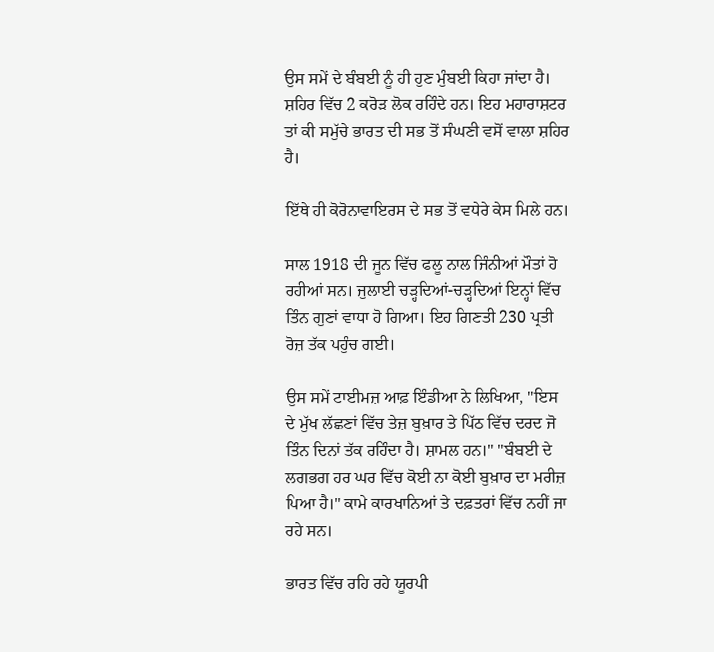ਉਸ ਸਮੇਂ ਦੇ ਬੰਬਈ ਨੂੰ ਹੀ ਹੁਣ ਮੁੰਬਈ ਕਿਹਾ ਜਾਂਦਾ ਹੈ। ਸ਼ਹਿਰ ਵਿੱਚ 2 ਕਰੋੜ ਲੋਕ ਰਹਿੰਦੇ ਹਨ। ਇਹ ਮਹਾਰਾਸ਼ਟਰ ਤਾਂ ਕੀ ਸਮੁੱਚੇ ਭਾਰਤ ਦੀ ਸਭ ਤੋਂ ਸੰਘਣੀ ਵਸੋਂ ਵਾਲਾ ਸ਼ਹਿਰ ਹੈ।

ਇੱਥੇ ਹੀ ਕੋਰੋਨਾਵਾਇਰਸ ਦੇ ਸਭ ਤੋਂ ਵਧੇਰੇ ਕੇਸ ਮਿਲੇ ਹਨ।

ਸਾਲ 1918 ਦੀ ਜੂਨ ਵਿੱਚ ਫਲੂ ਨਾਲ ਜਿੰਨੀਆਂ ਮੌਤਾਂ ਹੋ ਰਹੀਆਂ ਸਨ। ਜੁਲਾਈ ਚੜ੍ਹਦਿਆਂ-ਚੜ੍ਹਦਿਆਂ ਇਨ੍ਹਾਂ ਵਿੱਚ ਤਿੰਨ ਗੁਣਾਂ ਵਾਧਾ ਹੋ ਗਿਆ। ਇਹ ਗਿਣਤੀ 230 ਪ੍ਰਤੀ ਰੋਜ਼ ਤੱਕ ਪਹੁੰਚ ਗਈ।

ਉਸ ਸਮੇਂ ਟਾਈਮਜ਼ ਆਫ਼ ਇੰਡੀਆ ਨੇ ਲਿਖਿਆ, "ਇਸ ਦੇ ਮੁੱਖ ਲੱਛਣਾਂ ਵਿੱਚ ਤੇਜ਼ ਬੁਖ਼ਾਰ ਤੇ ਪਿੱਠ ਵਿੱਚ ਦਰਦ ਜੋ ਤਿੰਨ ਦਿਨਾਂ ਤੱਕ ਰਹਿੰਦਾ ਹੈ। ਸ਼ਾਮਲ ਹਨ।" "ਬੰਬਈ ਦੇ ਲਗਭਗ ਹਰ ਘਰ ਵਿੱਚ ਕੋਈ ਨਾ ਕੋਈ ਬੁਖ਼ਾਰ ਦਾ ਮਰੀਜ਼ ਪਿਆ ਹੈ।" ਕਾਮੇ ਕਾਰਖਾਨਿਆਂ ਤੇ ਦਫ਼ਤਰਾਂ ਵਿੱਚ ਨਹੀਂ ਜਾ ਰਹੇ ਸਨ।

ਭਾਰਤ ਵਿੱਚ ਰਹਿ ਰਹੇ ਯੂਰਪੀ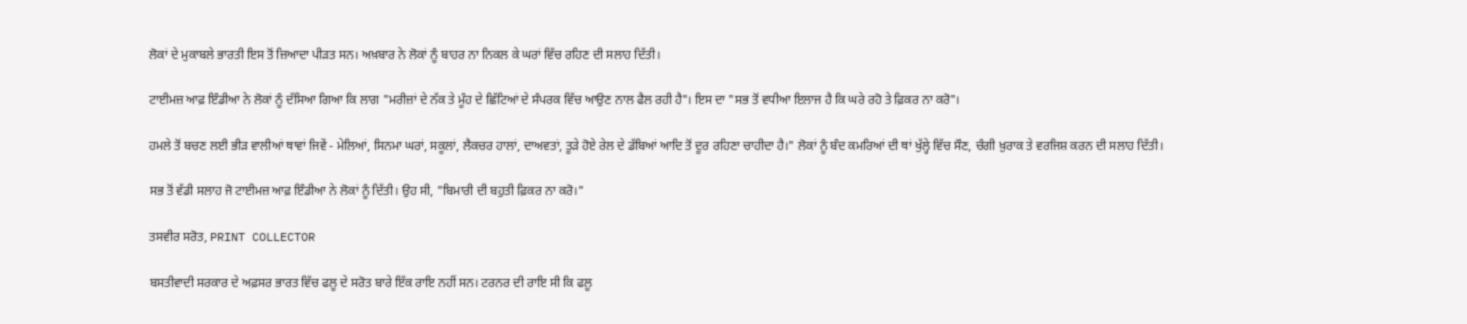ਲੋਕਾਂ ਦੇ ਮੁਕਾਬਲੇ ਭਾਰਤੀ ਇਸ ਤੋਂ ਜ਼ਿਆਦਾ ਪੀੜਤ ਸਨ। ਅਖ਼ਬਾਰ ਨੇ ਲੋਕਾਂ ਨੂੰ ਬਾਹਰ ਨਾ ਨਿਕਲ ਕੇ ਘਰਾਂ ਵਿੱਚ ਰਹਿਣ ਦੀ ਸਲਾਹ ਦਿੱਤੀ।

ਟਾਈਮਜ਼ ਆਫ਼ ਇੰਡੀਆ ਨੇ ਲੋਕਾਂ ਨੂੰ ਦੱਸਿਆ ਗਿਆ ਕਿ ਲਾਗ "ਮਰੀਜ਼ਾਂ ਦੇ ਨੱਕ ਤੇ ਮੂੰਹ ਦੇ ਛਿੱਟਿਆਂ ਦੇ ਸੰਪਰਕ ਵਿੱਚ ਆਉਣ ਨਾਲ ਫੈਲ ਰਹੀ ਹੈ"। ਇਸ ਦਾ "ਸਭ ਤੋਂ ਵਧੀਆ ਇਲਾਜ ਹੈ ਕਿ ਘਰੇ ਰਹੋ ਤੇ ਫ਼ਿਕਰ ਨਾ ਕਰੋ"।

ਹਮਲੇ ਤੋਂ ਬਚਣ ਲਈ ਭੀੜ ਵਾਲੀਆਂ ਥਾਵਾਂ ਜਿਵੇਂ - ਮੇਲਿਆਂ, ਸਿਨਮਾ ਘਰਾਂ, ਸਕੂਲਾਂ, ਲੈਕਚਰ ਹਾਲਾਂ, ਦਾਅਵਤਾਂ, ਤੂੜੇ ਹੋਏ ਰੇਲ ਦੇ ਡੱਬਿਆਂ ਆਦਿ ਤੋਂ ਦੂਰ ਰਹਿਣਾ ਚਾਹੀਦਾ ਹੈ।" ਲੋਕਾਂ ਨੂੰ ਬੰਦ ਕਮਰਿਆਂ ਦੀ ਥਾਂ ਖੁੱਲ੍ਹੇ ਵਿੱਚ ਸੌਣ, ਚੰਗੀ ਖ਼ੁਰਾਕ ਤੇ ਵਰਜਿਸ਼ ਕਰਨ ਦੀ ਸਲਾਹ ਦਿੱਤੀ।

ਸਭ ਤੋਂ ਵੱਡੀ ਸਲਾਹ ਜੋ ਟਾਈਮਜ਼ ਆਫ਼ ਇੰਡੀਆ ਨੇ ਲੋਕਾਂ ਨੂੰ ਦਿੱਤੀ। ਉਹ ਸੀ, "ਬਿਮਾਰੀ ਦੀ ਬਹੁਤੀ ਫ਼ਿਕਰ ਨਾ ਕਰੋ।"

ਤਸਵੀਰ ਸਰੋਤ, PRINT COLLECTOR

ਬਸਤੀਵਾਦੀ ਸਰਕਾਰ ਦੇ ਅਫ਼ਸਰ ਭਾਰਤ ਵਿੱਚ ਫਲੂ ਦੇ ਸਰੋਤ ਬਾਰੇ ਇੱਕ ਰਾਇ ਨਹੀਂ ਸਨ। ਟਰਨਰ ਦੀ ਰਾਇ ਸੀ ਕਿ ਫਲੂ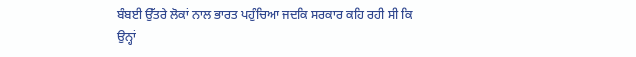ਬੰਬਈ ਉੱਤਰੇ ਲੋਕਾਂ ਨਾਲ ਭਾਰਤ ਪਹੁੰਚਿਆ ਜਦਕਿ ਸਰਕਾਰ ਕਹਿ ਰਹੀ ਸੀ ਕਿ ਉਨ੍ਹਾਂ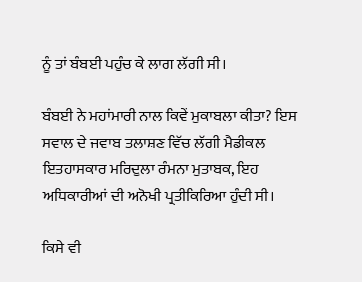ਨੂੰ ਤਾਂ ਬੰਬਈ ਪਹੁੰਚ ਕੇ ਲਾਗ ਲੱਗੀ ਸੀ।

ਬੰਬਈ ਨੇ ਮਹਾਂਮਾਰੀ ਨਾਲ ਕਿਵੇਂ ਮੁਕਾਬਲਾ ਕੀਤਾ? ਇਸ ਸਵਾਲ ਦੇ ਜਵਾਬ ਤਲਾਸ਼ਣ ਵਿੱਚ ਲੱਗੀ ਮੈਡੀਕਲ ਇਤਹਾਸਕਾਰ ਮਰਿਦੁਲਾ ਰੰਮਨਾ ਮੁਤਾਬਕ, ਇਹ ਅਧਿਕਾਰੀਆਂ ਦੀ ਅਨੋਖੀ ਪ੍ਰਤੀਕਿਰਿਆ ਹੁੰਦੀ ਸੀ।

ਕਿਸੇ ਵੀ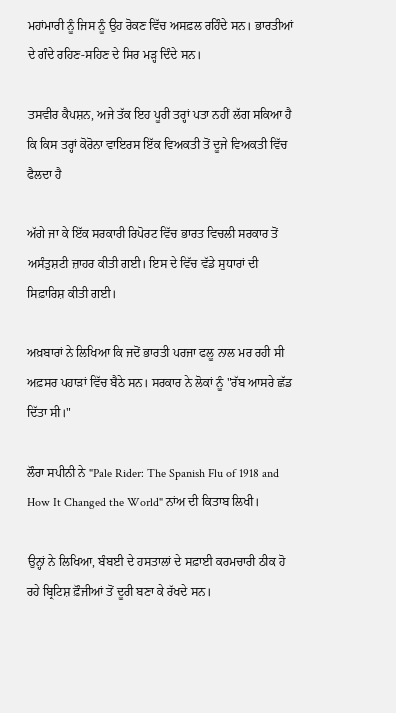ਮਹਾਂਮਾਰੀ ਨੂੰ ਜਿਸ ਨੂੰ ਉਹ ਰੋਕਣ ਵਿੱਚ ਅਸਫ਼ਲ ਰਹਿੰਦੇ ਸਨ। ਭਾਰਤੀਆਂ ਦੇ ਗੰਦੇ ਰਹਿਣ-ਸਹਿਣ ਦੇ ਸਿਰ ਮੜ੍ਹ ਦਿੰਦੇ ਸਨ।

ਤਸਵੀਰ ਕੈਪਸ਼ਨ, ਅਜੇ ਤੱਕ ਇਹ ਪੂਰੀ ਤਰ੍ਹਾਂ ਪਤਾ ਨਹੀਂ ਲੱਗ ਸਕਿਆ ਹੈ ਕਿ ਕਿਸ ਤਰ੍ਹਾਂ ਕੋਰੋਨਾ ਵਾਇਰਸ ਇੱਕ ਵਿਅਕਤੀ ਤੋਂ ਦੂਜੇ ਵਿਅਕਤੀ ਵਿੱਚ ਫੈਲਦਾ ਹੈ

ਅੱਗੇ ਜਾ ਕੇ ਇੱਕ ਸਰਕਾਰੀ ਰਿਪੋਰਟ ਵਿੱਚ ਭਾਰਤ ਵਿਚਲੀ ਸਰਕਾਰ ਤੋਂ ਅਸੰਤੁਸ਼ਟੀ ਜ਼ਾਹਰ ਕੀਤੀ ਗਈ। ਇਸ ਦੇ ਵਿੱਚ ਵੱਡੇ ਸੁਧਾਰਾਂ ਦੀ ਸਿਫ਼ਾਰਿਸ਼ ਕੀਤੀ ਗਈ।

ਅਖ਼ਬਾਰਾਂ ਨੇ ਲਿਖਿਆ ਕਿ ਜਦੋਂ ਭਾਰਤੀ ਪਰਜਾ ਫਲੂ ਨਾਲ ਮਰ ਰਹੀ ਸੀ ਅਫ਼ਸਰ ਪਹਾੜਾਂ ਵਿੱਚ ਬੈਠੇ ਸਨ। ਸਰਕਾਰ ਨੇ ਲੋਕਾਂ ਨੂੰ "ਰੱਬ ਆਸਰੇ ਛੱਡ ਦਿੱਤਾ ਸੀ।"

ਲੌਰਾ ਸਪੀਨੀ ਨੇ "Pale Rider: The Spanish Flu of 1918 and How It Changed the World" ਨਾਂਅ ਦੀ ਕਿਤਾਬ ਲਿਖੀ।

ਉਨ੍ਹਾਂ ਨੇ ਲਿਖਿਆ, ਬੰਬਈ ਦੇ ਹਸਤਾਲਾਂ ਦੇ ਸਫ਼ਾਈ ਕਰਮਚਾਰੀ ਠੀਕ ਹੋ ਰਹੇ ਬ੍ਰਿਟਿਸ਼ ਫ਼ੌਜੀਆਂ ਤੋਂ ਦੂਰੀ ਬਣਾ ਕੇ ਰੱਖਦੇ ਸਨ।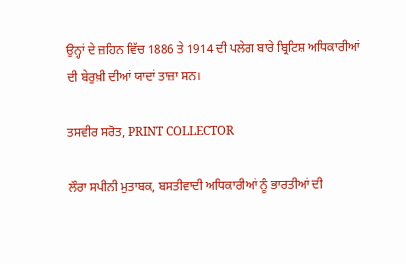ਉਨ੍ਹਾਂ ਦੇ ਜ਼ਹਿਨ ਵਿੱਚ 1886 ਤੇ 1914 ਦੀ ਪਲੇਗ ਬਾਰੇ ਬ੍ਰਿਟਿਸ਼ ਅਧਿਕਾਰੀਆਂ ਦੀ ਬੇਰੁਖ਼ੀ ਦੀਆਂ ਯਾਦਾਂ ਤਾਜ਼ਾ ਸਨ।

ਤਸਵੀਰ ਸਰੋਤ, PRINT COLLECTOR

ਲੌਰਾ ਸਪੀਨੀ ਮੁਤਾਬਕ, ਬਸਤੀਵਾਦੀ ਅਧਿਕਾਰੀਆਂ ਨੂੰ ਭਾਰਤੀਆਂ ਦੀ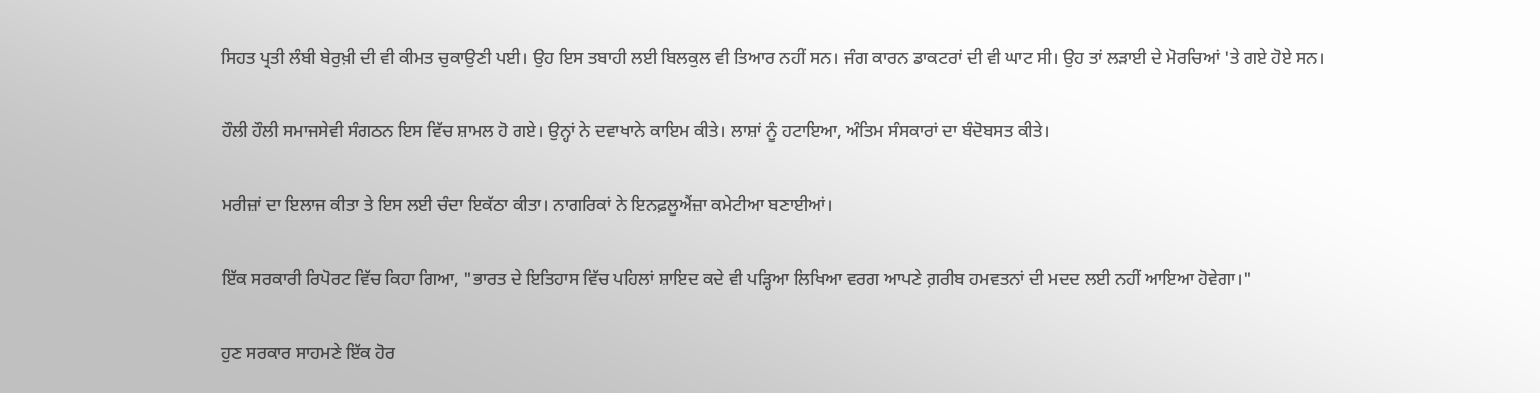ਸਿਹਤ ਪ੍ਰਤੀ ਲੰਬੀ ਬੇਰੁਖ਼ੀ ਦੀ ਵੀ ਕੀਮਤ ਚੁਕਾਉਣੀ ਪਈ। ਉਹ ਇਸ ਤਬਾਹੀ ਲਈ ਬਿਲਕੁਲ ਵੀ ਤਿਆਰ ਨਹੀਂ ਸਨ। ਜੰਗ ਕਾਰਨ ਡਾਕਟਰਾਂ ਦੀ ਵੀ ਘਾਟ ਸੀ। ਉਹ ਤਾਂ ਲੜਾਈ ਦੇ ਮੋਰਚਿਆਂ 'ਤੇ ਗਏ ਹੋਏ ਸਨ।

ਹੌਲੀ ਹੌਲੀ ਸਮਾਜਸੇਵੀ ਸੰਗਠਨ ਇਸ ਵਿੱਚ ਸ਼ਾਮਲ ਹੋ ਗਏ। ਉਨ੍ਹਾਂ ਨੇ ਦਵਾਖਾਨੇ ਕਾਇਮ ਕੀਤੇ। ਲਾਸ਼ਾਂ ਨੂੰ ਹਟਾਇਆ, ਅੰਤਿਮ ਸੰਸਕਾਰਾਂ ਦਾ ਬੰਦੋਬਸਤ ਕੀਤੇ।

ਮਰੀਜ਼ਾਂ ਦਾ ਇਲਾਜ ਕੀਤਾ ਤੇ ਇਸ ਲਈ ਚੰਦਾ ਇਕੱਠਾ ਕੀਤਾ। ਨਾਗਰਿਕਾਂ ਨੇ ਇਨਫ਼ਲੂਐਂਜ਼ਾ ਕਮੇਟੀਆ ਬਣਾਈਆਂ।

ਇੱਕ ਸਰਕਾਰੀ ਰਿਪੋਰਟ ਵਿੱਚ ਕਿਹਾ ਗਿਆ, "ਭਾਰਤ ਦੇ ਇਤਿਹਾਸ ਵਿੱਚ ਪਹਿਲਾਂ ਸ਼ਾਇਦ ਕਦੇ ਵੀ ਪੜ੍ਹਿਆ ਲਿਖਿਆ ਵਰਗ ਆਪਣੇ ਗ਼ਰੀਬ ਹਮਵਤਨਾਂ ਦੀ ਮਦਦ ਲਈ ਨਹੀਂ ਆਇਆ ਹੋਵੇਗਾ।"

ਹੁਣ ਸਰਕਾਰ ਸਾਹਮਣੇ ਇੱਕ ਹੋਰ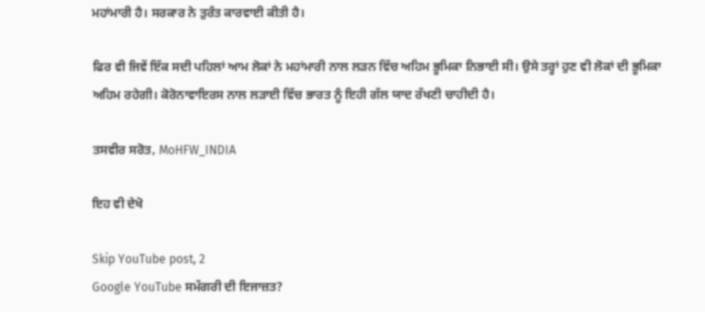ਮਹਾਂਮਾਰੀ ਹੈ। ਸਰਕਾਰ ਨੇ ਤੁਰੰਤ ਕਾਰਵਾਈ ਕੀਤੀ ਹੈ।

ਫਿਰ ਵੀ ਜਿਵੇਂ ਇੱਕ ਸਦੀ ਪਹਿਲਾਂ ਆਮ ਲੋਕਾਂ ਨੇ ਮਹਾਂਮਾਰੀ ਨਾਲ ਲੜਨ ਵਿੱਚ ਅਹਿਮ ਭੂਮਿਕਾ ਨਿਭਾਈ ਸੀ। ਉਸੇ ਤਰ੍ਹਾਂ ਹੁਣ ਵੀ ਲੋਕਾਂ ਦੀ ਭੂਮਿਕਾ ਅਹਿਮ ਰਹੇਗੀ। ਕੋਰੋਨਾਵਾਇਰਸ ਨਾਲ ਲੜਾਈ ਵਿੱਚ ਭਾਰਤ ਨੂੰ ਇਹੀ ਗੱਲ ਯਾਦ ਰੱਖਣੀ ਚਾਹੀਦੀ ਹੈ।

ਤਸਵੀਰ ਸਰੋਤ, MoHFW_INDIA

ਇਹ ਵੀ ਦੇਖੋ

Skip YouTube post, 2
Google YouTube ਸਮੱਗਰੀ ਦੀ ਇਜਾਜ਼ਤ?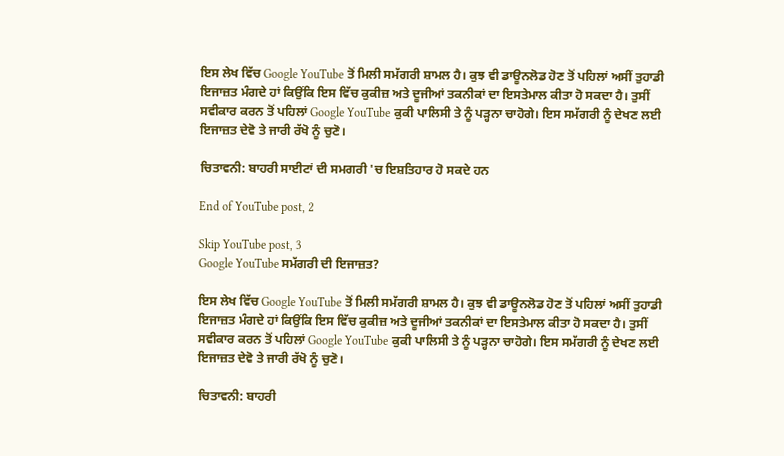ਇਸ ਲੇਖ ਵਿੱਚ Google YouTube ਤੋਂ ਮਿਲੀ ਸਮੱਗਰੀ ਸ਼ਾਮਲ ਹੈ। ਕੁਝ ਵੀ ਡਾਊਨਲੋਡ ਹੋਣ ਤੋਂ ਪਹਿਲਾਂ ਅਸੀਂ ਤੁਹਾਡੀ ਇਜਾਜ਼ਤ ਮੰਗਦੇ ਹਾਂ ਕਿਉਂਕਿ ਇਸ ਵਿੱਚ ਕੁਕੀਜ਼ ਅਤੇ ਦੂਜੀਆਂ ਤਕਨੀਕਾਂ ਦਾ ਇਸਤੇਮਾਲ ਕੀਤਾ ਹੋ ਸਕਦਾ ਹੈ। ਤੁਸੀਂ ਸਵੀਕਾਰ ਕਰਨ ਤੋਂ ਪਹਿਲਾਂ Google YouTube ਕੁਕੀ ਪਾਲਿਸੀ ਤੇ ਨੂੰ ਪੜ੍ਹਨਾ ਚਾਹੋਗੇ। ਇਸ ਸਮੱਗਰੀ ਨੂੰ ਦੇਖਣ ਲਈ ਇਜਾਜ਼ਤ ਦੇਵੋ ਤੇ ਜਾਰੀ ਰੱਖੋ ਨੂੰ ਚੁਣੋ।

ਚਿਤਾਵਨੀ: ਬਾਹਰੀ ਸਾਈਟਾਂ ਦੀ ਸਮਗਰੀ 'ਚ ਇਸ਼ਤਿਹਾਰ ਹੋ ਸਕਦੇ ਹਨ

End of YouTube post, 2

Skip YouTube post, 3
Google YouTube ਸਮੱਗਰੀ ਦੀ ਇਜਾਜ਼ਤ?

ਇਸ ਲੇਖ ਵਿੱਚ Google YouTube ਤੋਂ ਮਿਲੀ ਸਮੱਗਰੀ ਸ਼ਾਮਲ ਹੈ। ਕੁਝ ਵੀ ਡਾਊਨਲੋਡ ਹੋਣ ਤੋਂ ਪਹਿਲਾਂ ਅਸੀਂ ਤੁਹਾਡੀ ਇਜਾਜ਼ਤ ਮੰਗਦੇ ਹਾਂ ਕਿਉਂਕਿ ਇਸ ਵਿੱਚ ਕੁਕੀਜ਼ ਅਤੇ ਦੂਜੀਆਂ ਤਕਨੀਕਾਂ ਦਾ ਇਸਤੇਮਾਲ ਕੀਤਾ ਹੋ ਸਕਦਾ ਹੈ। ਤੁਸੀਂ ਸਵੀਕਾਰ ਕਰਨ ਤੋਂ ਪਹਿਲਾਂ Google YouTube ਕੁਕੀ ਪਾਲਿਸੀ ਤੇ ਨੂੰ ਪੜ੍ਹਨਾ ਚਾਹੋਗੇ। ਇਸ ਸਮੱਗਰੀ ਨੂੰ ਦੇਖਣ ਲਈ ਇਜਾਜ਼ਤ ਦੇਵੋ ਤੇ ਜਾਰੀ ਰੱਖੋ ਨੂੰ ਚੁਣੋ।

ਚਿਤਾਵਨੀ: ਬਾਹਰੀ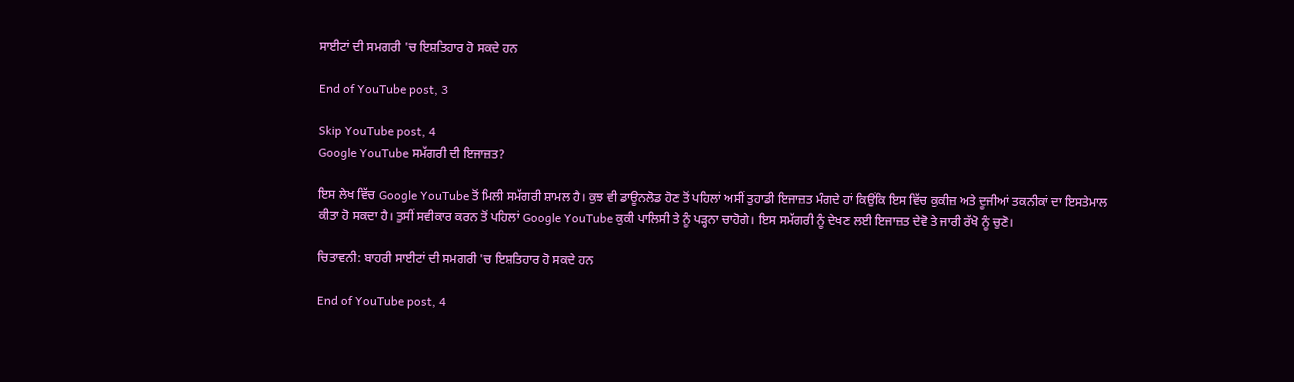ਸਾਈਟਾਂ ਦੀ ਸਮਗਰੀ 'ਚ ਇਸ਼ਤਿਹਾਰ ਹੋ ਸਕਦੇ ਹਨ

End of YouTube post, 3

Skip YouTube post, 4
Google YouTube ਸਮੱਗਰੀ ਦੀ ਇਜਾਜ਼ਤ?

ਇਸ ਲੇਖ ਵਿੱਚ Google YouTube ਤੋਂ ਮਿਲੀ ਸਮੱਗਰੀ ਸ਼ਾਮਲ ਹੈ। ਕੁਝ ਵੀ ਡਾਊਨਲੋਡ ਹੋਣ ਤੋਂ ਪਹਿਲਾਂ ਅਸੀਂ ਤੁਹਾਡੀ ਇਜਾਜ਼ਤ ਮੰਗਦੇ ਹਾਂ ਕਿਉਂਕਿ ਇਸ ਵਿੱਚ ਕੁਕੀਜ਼ ਅਤੇ ਦੂਜੀਆਂ ਤਕਨੀਕਾਂ ਦਾ ਇਸਤੇਮਾਲ ਕੀਤਾ ਹੋ ਸਕਦਾ ਹੈ। ਤੁਸੀਂ ਸਵੀਕਾਰ ਕਰਨ ਤੋਂ ਪਹਿਲਾਂ Google YouTube ਕੁਕੀ ਪਾਲਿਸੀ ਤੇ ਨੂੰ ਪੜ੍ਹਨਾ ਚਾਹੋਗੇ। ਇਸ ਸਮੱਗਰੀ ਨੂੰ ਦੇਖਣ ਲਈ ਇਜਾਜ਼ਤ ਦੇਵੋ ਤੇ ਜਾਰੀ ਰੱਖੋ ਨੂੰ ਚੁਣੋ।

ਚਿਤਾਵਨੀ: ਬਾਹਰੀ ਸਾਈਟਾਂ ਦੀ ਸਮਗਰੀ 'ਚ ਇਸ਼ਤਿਹਾਰ ਹੋ ਸਕਦੇ ਹਨ

End of YouTube post, 4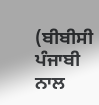(ਬੀਬੀਸੀ ਪੰਜਾਬੀ ਨਾਲ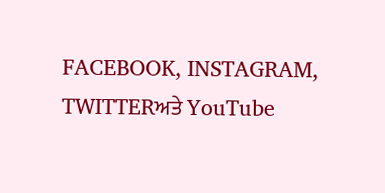FACEBOOK, INSTAGRAM, TWITTERਅਤੇ YouTube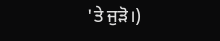'ਤੇ ਜੁੜੋ।)